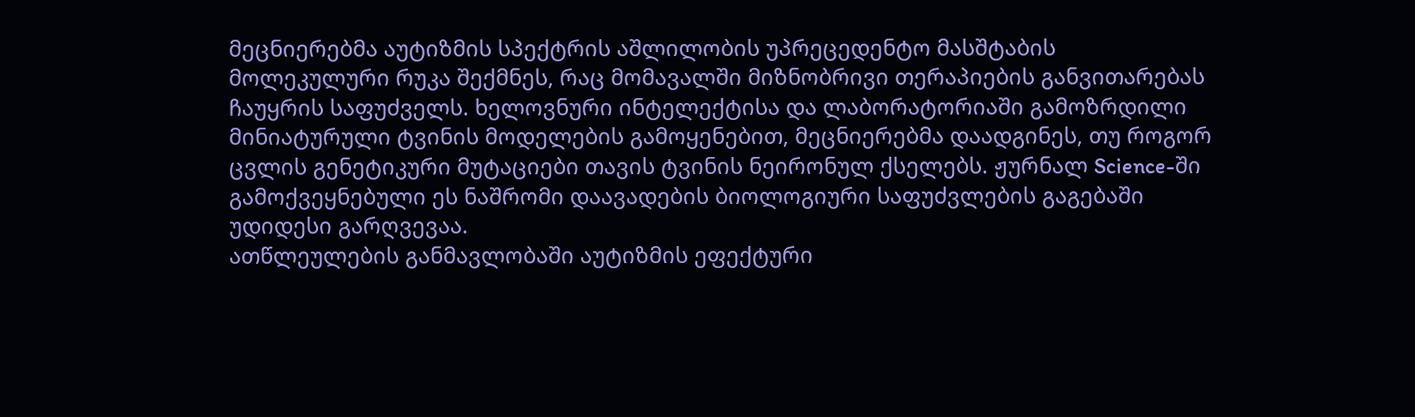მეცნიერებმა აუტიზმის სპექტრის აშლილობის უპრეცედენტო მასშტაბის მოლეკულური რუკა შექმნეს, რაც მომავალში მიზნობრივი თერაპიების განვითარებას ჩაუყრის საფუძველს. ხელოვნური ინტელექტისა და ლაბორატორიაში გამოზრდილი მინიატურული ტვინის მოდელების გამოყენებით, მეცნიერებმა დაადგინეს, თუ როგორ ცვლის გენეტიკური მუტაციები თავის ტვინის ნეირონულ ქსელებს. ჟურნალ Science-ში გამოქვეყნებული ეს ნაშრომი დაავადების ბიოლოგიური საფუძვლების გაგებაში უდიდესი გარღვევაა.
ათწლეულების განმავლობაში აუტიზმის ეფექტური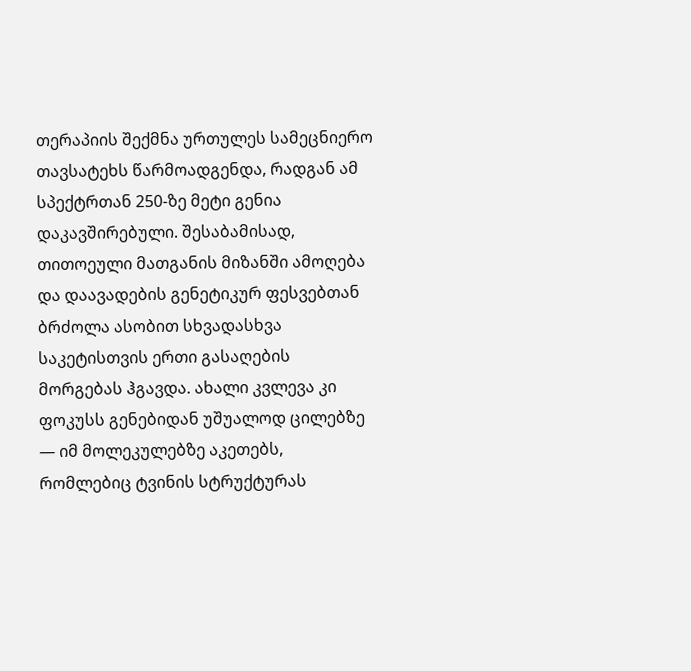თერაპიის შექმნა ურთულეს სამეცნიერო თავსატეხს წარმოადგენდა, რადგან ამ სპექტრთან 250-ზე მეტი გენია დაკავშირებული. შესაბამისად, თითოეული მათგანის მიზანში ამოღება და დაავადების გენეტიკურ ფესვებთან ბრძოლა ასობით სხვადასხვა საკეტისთვის ერთი გასაღების მორგებას ჰგავდა. ახალი კვლევა კი ფოკუსს გენებიდან უშუალოდ ცილებზე — იმ მოლეკულებზე აკეთებს, რომლებიც ტვინის სტრუქტურას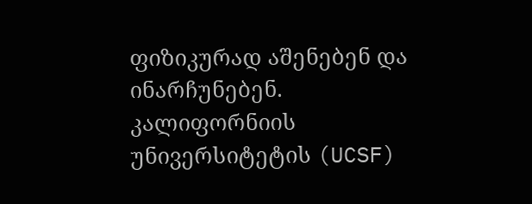ფიზიკურად აშენებენ და ინარჩუნებენ.
კალიფორნიის უნივერსიტეტის (UCSF)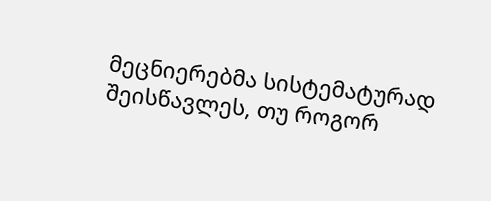მეცნიერებმა სისტემატურად შეისწავლეს, თუ როგორ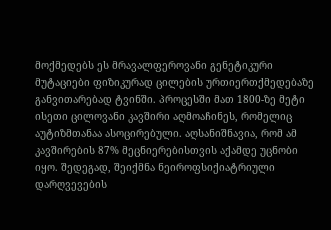მოქმედებს ეს მრავალფეროვანი გენეტიკური მუტაციები ფიზიკურად ცილების ურთიერთქმედებაზე განვითარებად ტვინში. პროცესში მათ 1800-ზე მეტი ისეთი ცილოვანი კავშირი აღმოაჩინეს, რომელიც აუტიზმთანაა ასოცირებული. აღსანიშნავია, რომ ამ კავშირების 87% მეცნიერებისთვის აქამდე უცნობი იყო. შედეგად, შეიქმნა ნეიროფსიქიატრიული დარღვევების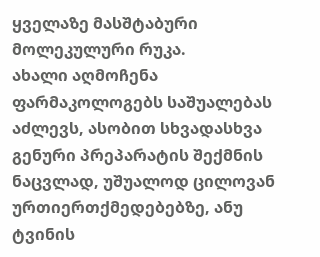ყველაზე მასშტაბური მოლეკულური რუკა.
ახალი აღმოჩენა ფარმაკოლოგებს საშუალებას აძლევს, ასობით სხვადასხვა გენური პრეპარატის შექმნის ნაცვლად, უშუალოდ ცილოვან ურთიერთქმედებებზე, ანუ ტვინის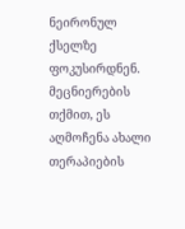ნეირონულ ქსელზე ფოკუსირდნენ. მეცნიერების თქმით, ეს აღმოჩენა ახალი თერაპიების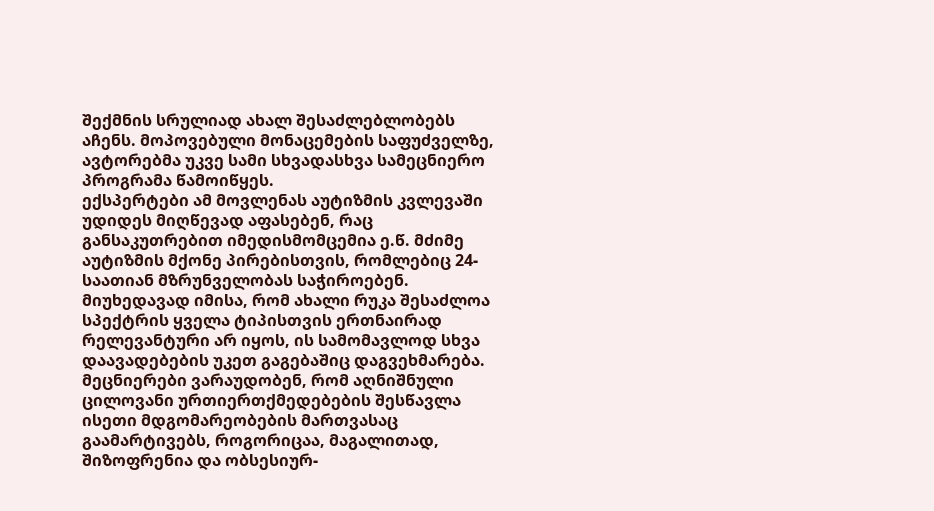შექმნის სრულიად ახალ შესაძლებლობებს აჩენს. მოპოვებული მონაცემების საფუძველზე, ავტორებმა უკვე სამი სხვადასხვა სამეცნიერო პროგრამა წამოიწყეს.
ექსპერტები ამ მოვლენას აუტიზმის კვლევაში უდიდეს მიღწევად აფასებენ, რაც განსაკუთრებით იმედისმომცემია ე.წ. მძიმე აუტიზმის მქონე პირებისთვის, რომლებიც 24-საათიან მზრუნველობას საჭიროებენ. მიუხედავად იმისა, რომ ახალი რუკა შესაძლოა სპექტრის ყველა ტიპისთვის ერთნაირად რელევანტური არ იყოს, ის სამომავლოდ სხვა დაავადებების უკეთ გაგებაშიც დაგვეხმარება. მეცნიერები ვარაუდობენ, რომ აღნიშნული ცილოვანი ურთიერთქმედებების შესწავლა ისეთი მდგომარეობების მართვასაც გაამარტივებს, როგორიცაა, მაგალითად, შიზოფრენია და ობსესიურ-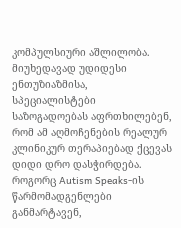კომპულსიური აშლილობა.
მიუხედავად უდიდესი ენთუზიაზმისა, სპეციალისტები საზოგადოებას აფრთხილებენ, რომ ამ აღმოჩენების რეალურ კლინიკურ თერაპიებად ქცევას დიდი დრო დასჭირდება. როგორც Autism Speaks-ის წარმომადგენლები განმარტავენ,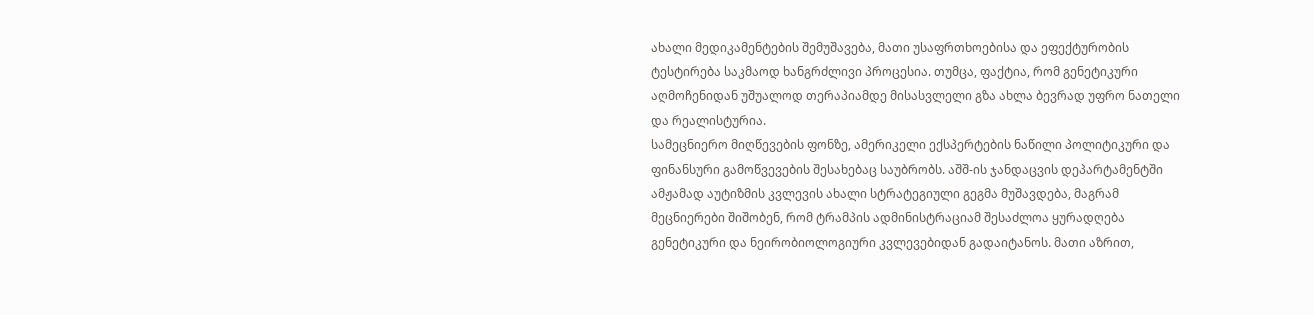ახალი მედიკამენტების შემუშავება, მათი უსაფრთხოებისა და ეფექტურობის ტესტირება საკმაოდ ხანგრძლივი პროცესია. თუმცა, ფაქტია, რომ გენეტიკური აღმოჩენიდან უშუალოდ თერაპიამდე მისასვლელი გზა ახლა ბევრად უფრო ნათელი და რეალისტურია.
სამეცნიერო მიღწევების ფონზე, ამერიკელი ექსპერტების ნაწილი პოლიტიკური და ფინანსური გამოწვევების შესახებაც საუბრობს. აშშ-ის ჯანდაცვის დეპარტამენტში ამჟამად აუტიზმის კვლევის ახალი სტრატეგიული გეგმა მუშავდება, მაგრამ მეცნიერები შიშობენ, რომ ტრამპის ადმინისტრაციამ შესაძლოა ყურადღება გენეტიკური და ნეირობიოლოგიური კვლევებიდან გადაიტანოს. მათი აზრით,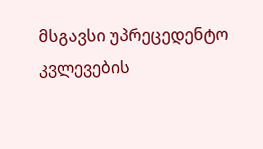მსგავსი უპრეცედენტო კვლევების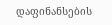დაფინანსების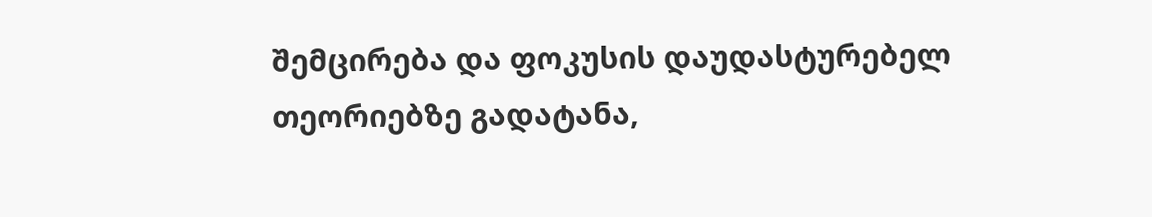შემცირება და ფოკუსის დაუდასტურებელ თეორიებზე გადატანა,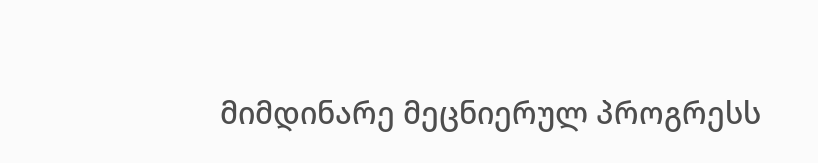მიმდინარე მეცნიერულ პროგრესს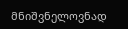მნიშვნელოვნად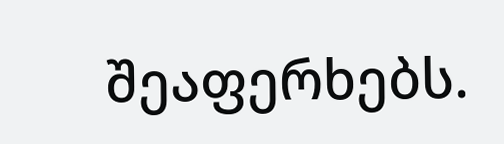შეაფერხებს.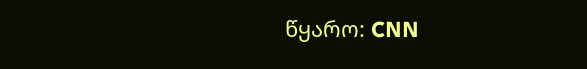წყარო: CNN